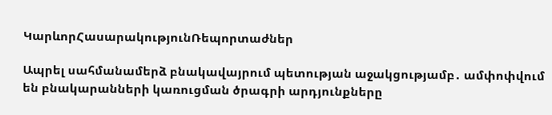ԿարևորՀասարակությունՌեպորտաժներ

Ապրել սահմանամերձ բնակավայրում պետության աջակցությամբ․ ամփոփվում են բնակարանների կառուցման ծրագրի արդյունքները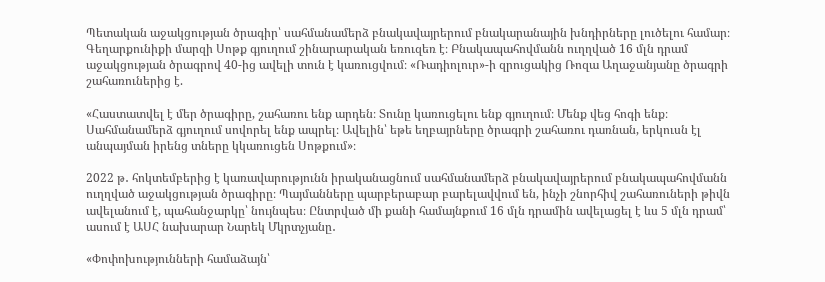Պետական աջակցության ծրագիր՝ սահմանամերձ բնակավայրերում բնակարանային խնդիրները լուծելու համար։ Գեղարքունիքի մարզի Սոթք գյուղում շինարարական եռուզեռ է։ Բնակապահովմանն ուղղված 16 մլն դրամ աջակցության ծրագրով 40-ից ավելի տուն է կառուցվում։ «Ռադիոլուր»-ի զրուցակից Ռոզա Աղաջանյանը ծրագրի շահառուներից է.

«Հաստատվել է մեր ծրագիրը, շահառու ենք արդեն։ Տունը կառուցելու ենք գյուղում։ Մենք վեց հոգի ենք։ Սահմանամերձ գյուղում սովորել ենք ապրել։ Ավելին՝ եթե եղբայրները ծրագրի շահառու դառնան, երկուսն էլ անպայման իրենց տները կկառուցեն Սոթքում»։

2022 թ․ հոկտեմբերից է կառավարությունն իրականացնում սահմանամերձ բնակավայրերում բնակապահովմանն ուղղված աջակցության ծրագիրը։ Պայմանները պարբերաբար բարելավվում են, ինչի շնորհիվ շահառուների թիվն ավելանում է, պահանջարկը՝ նույնպես։ Ընտրված մի քանի համայնքում 16 մլն դրամին ավելացել է ևս 5 մլն դրամ՝ ասում է ԱՍՀ նախարար Նարեկ Մկրտչյանը․

«Փոփոխությունների համաձայն՝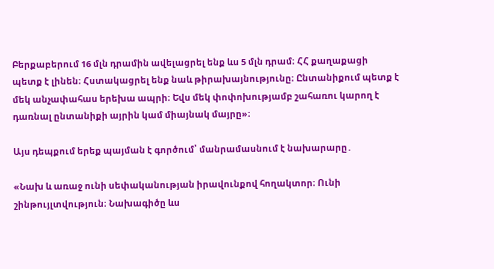Բերքաբերում 16 մլն դրամին ավելացրել ենք ևս 5 մլն դրամ։ ՀՀ քաղաքացի պետք է լինեն։ Հստակացրել ենք նաև թիրախայնությունը։ Ընտանիքում պետք է մեկ անչափահաս երեխա ապրի։ Եվս մեկ փոփոխությամբ շահառու կարող է դառնալ ընտանիքի այրին կամ միայնակ մայրը»։

Այս դեպքում երեք պայման է գործում՝ մանրամասնում է նախարարը․

«Նախ և առաջ ունի սեփականության իրավունքով հողակտոր։ Ունի շինթույլտվություն։ Նախագիծը ևս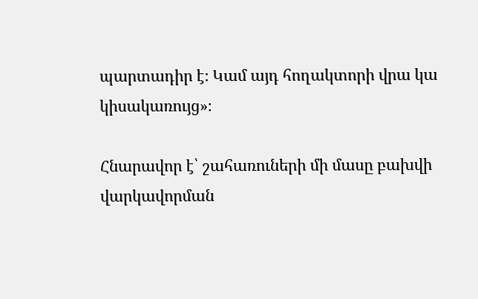պարտադիր է։ Կամ այդ հողակտորի վրա կա կիսակառույց»։

Հնարավոր է՝ շահառուների մի մասը բախվի վարկավորման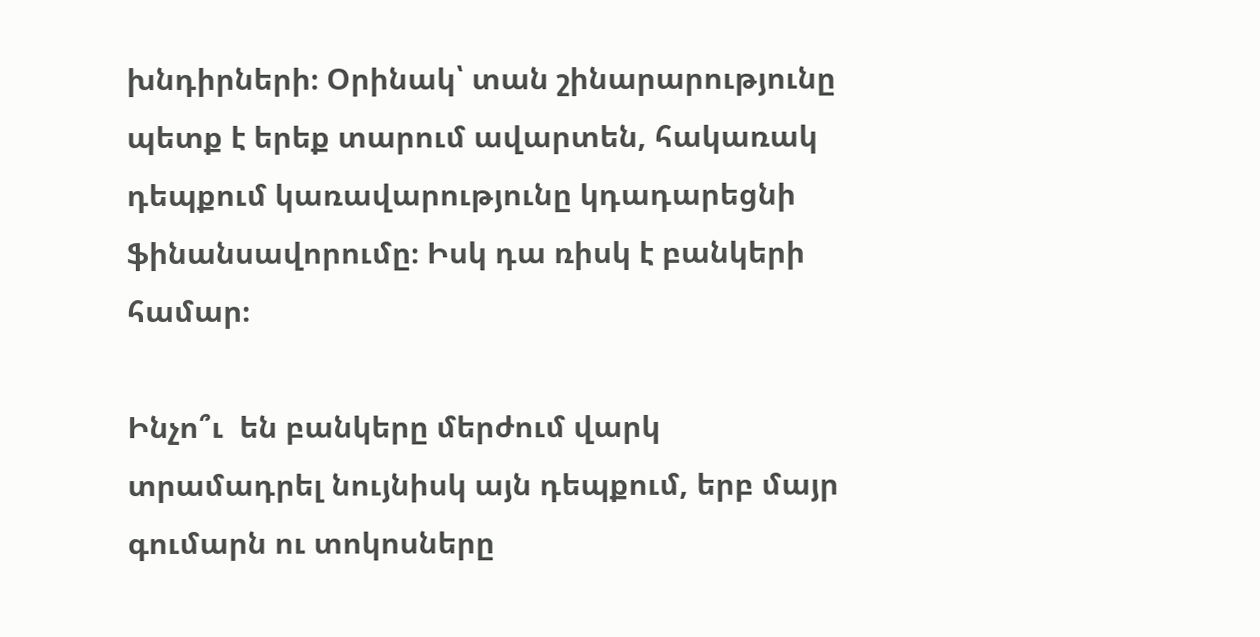խնդիրների։ Օրինակ՝ տան շինարարությունը պետք է երեք տարում ավարտեն, հակառակ դեպքում կառավարությունը կդադարեցնի ֆինանսավորումը։ Իսկ դա ռիսկ է բանկերի համար։

Ինչո՞ւ  են բանկերը մերժում վարկ տրամադրել նույնիսկ այն դեպքում, երբ մայր գումարն ու տոկոսները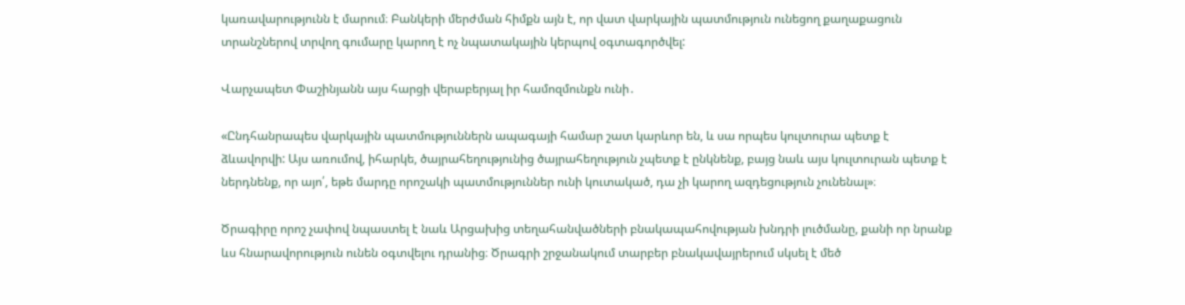կառավարությունն է մարում։ Բանկերի մերժման հիմքն այն է, որ վատ վարկային պատմություն ունեցող քաղաքացուն տրանշներով տրվող գումարը կարող է ոչ նպատակային կերպով օգտագործվել:

Վարչապետ Փաշինյանն այս հարցի վերաբերյալ իր համոզմունքն ունի․

«Ընդհանրապես վարկային պատմություններն ապագայի համար շատ կարևոր են, և սա որպես կուլտուրա պետք է ձևավորվի: Այս առումով, իհարկե, ծայրահեղությունից ծայրահեղություն չպետք է ընկնենք, բայց նաև այս կուլտուրան պետք է ներդնենք, որ այո՛, եթե մարդը որոշակի պատմություններ ունի կուտակած, դա չի կարող ազդեցություն չունենալ»։

Ծրագիրը որոշ չափով նպաստել է նաև Արցախից տեղահանվածների բնակապահովության խնդրի լուծմանը, քանի որ նրանք ևս հնարավորություն ունեն օգտվելու դրանից։ Ծրագրի շրջանակում տարբեր բնակավայրերում սկսել է մեծ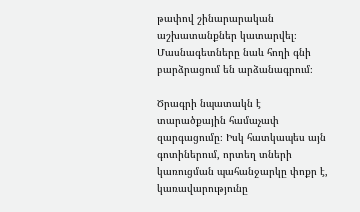թափով շինարարական աշխատանքներ կատարվել։ Մասնագետները նաև հողի գնի բարձրացում են արձանագրում։

Ծրագրի նպատակն է տարածքային համաչափ զարգացումը։ Իսկ հատկապես այն գոտիներում, որտեղ տների կառուցման պահանջարկը փոքր է, կառավարությունը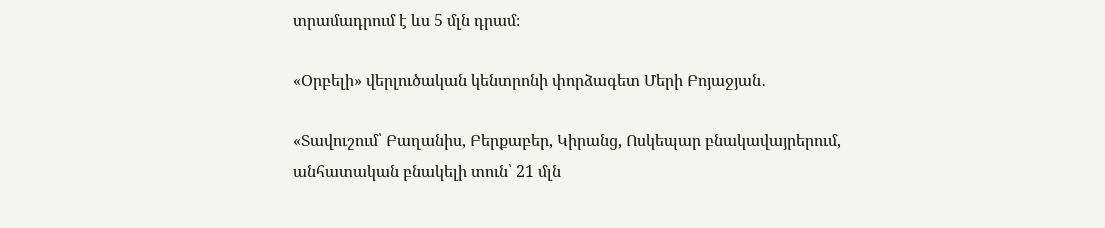տրամադրում է ևս 5 մլն դրամ։

«Օրբելի» վերլուծական կենտրոնի փորձագետ Մերի Բոյաջյան․

«Տավուշում՝ Բաղանիս, Բերքաբեր, Կիրանց, Ոսկեպար բնակավայրերում, անհատական բնակելի տուն՝ 21 մլն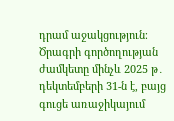դրամ աջակցություն։ Ծրագրի գործողության ժամկետը մինչև 2025 թ․ դեկտեմբերի 31-ն է, բայց գուցե առաջիկայում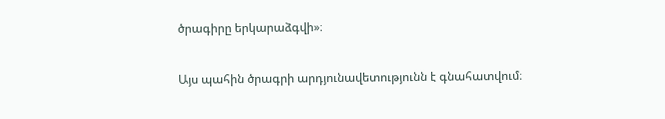ծրագիրը երկարաձգվի»։

Այս պահին ծրագրի արդյունավետությունն է գնահատվում։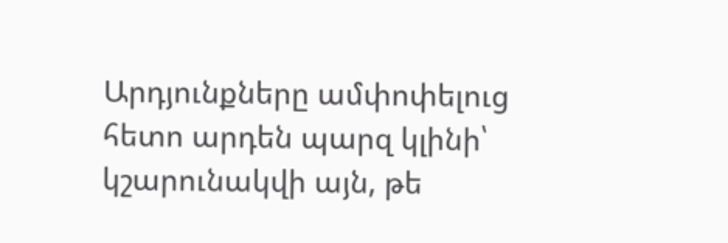Արդյունքները ամփոփելուց հետո արդեն պարզ կլինի՝ կշարունակվի այն, թե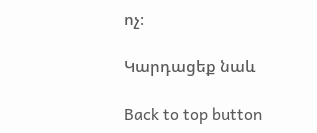ոչ։

Կարդացեք նաև

Back to top button